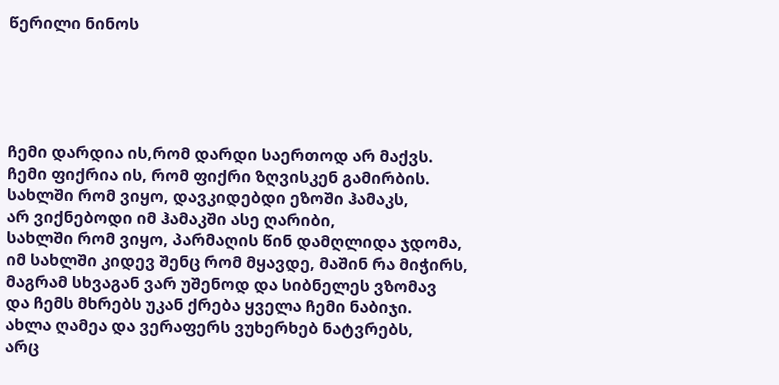წერილი ნინოს





ჩემი დარდია ის,რომ დარდი საერთოდ არ მაქვს.
ჩემი ფიქრია ის, რომ ფიქრი ზღვისკენ გამირბის.
სახლში რომ ვიყო, დავკიდებდი ეზოში ჰამაკს,
არ ვიქნებოდი იმ ჰამაკში ასე ღარიბი,
სახლში რომ ვიყო, პარმაღის წინ დამღლიდა ჯდომა,
იმ სახლში კიდევ შენც რომ მყავდე, მაშინ რა მიჭირს,
მაგრამ სხვაგან ვარ უშენოდ და სიბნელეს ვზომავ
და ჩემს მხრებს უკან ქრება ყველა ჩემი ნაბიჯი.
ახლა ღამეა და ვერაფერს ვუხერხებ ნატვრებს,
არც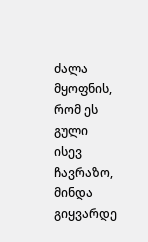ძალა მყოფნის, რომ ეს გული ისევ ჩავრაზო,
მინდა გიყვარდე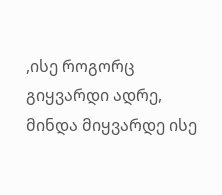,ისე როგორც გიყვარდი ადრე,
მინდა მიყვარდე ისე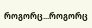როგორც...როგორც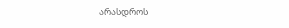არასდროს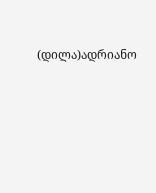(დილა)ადრიანო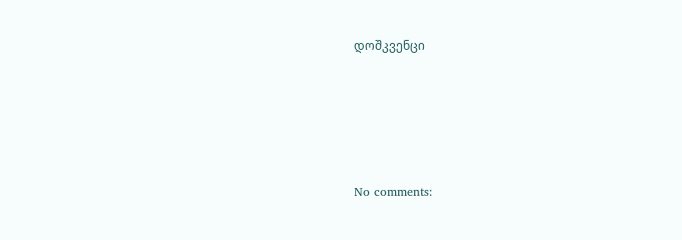დოშკვენცი





No comments: